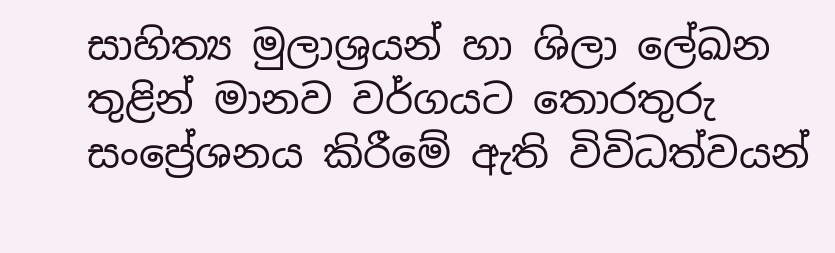සාහිත්‍ය මුලාශ්‍රයන් හා ශිලා ලේඛන තුළින් මානව වර්ගයට තොරතුරු සංප්‍රේශනය කිරීමේ ඇති විවිධත්වයන්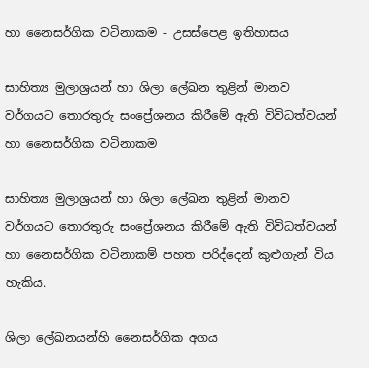හා නෛසර්ගික වටිනාකම - උසස්පෙළ ඉතිහාසය

සාහිත්‍ය මුලාශ්‍රයන් හා ශිලා ලේඛන තුළින් මානව වර්ගයට තොරතුරු සංප්‍රේශනය කිරීමේ ඇති විවිධත්වයන් හා නෛසර්ගික වටිනාකම

සාහිත්‍ය මුලාශ්‍රයන් හා ශිලා ලේඛන තුළින් මානව වර්ගයට තොරතුරු සංප්‍රේශනය කිරීමේ ඇති විවිධත්වයන් හා නෛසර්ගික වටිනාකම් පහත පරිද්දෙන් කුළුගැන් විය හැකිය.

ශිලා ලේඛනයන්හි නෛසර්ගික අගය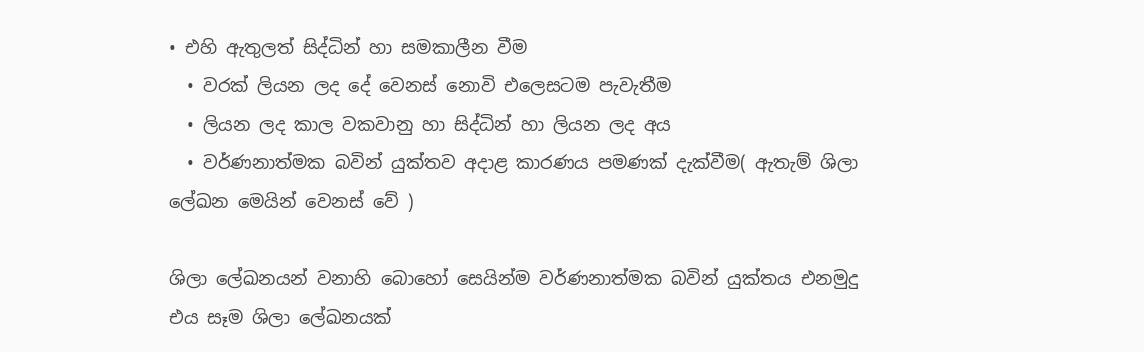• එහි ඇතුලත් සිද්ධින් හා සමකාලීන වීම
  • වරක් ලියන ලද දේ වෙනස් නොවි එලෙසටම පැවැතීම
  • ලියන ලද කාල වකවානු හා සිද්ධින් හා ලියන ලද අය
  • වර්ණනාත්මක බවින් යුක්තව අදාළ කාරණය පමණක් දැක්වීම( ඇතැම් ශිලා ලේඛන මෙයින් වෙනස් වේ )

ශිලා ලේඛනයන් වනාහි බොහෝ සෙයින්ම වර්ණනාත්මක බවින් යුක්තය එනමුදු එය සෑම ශිලා ලේඛනයක්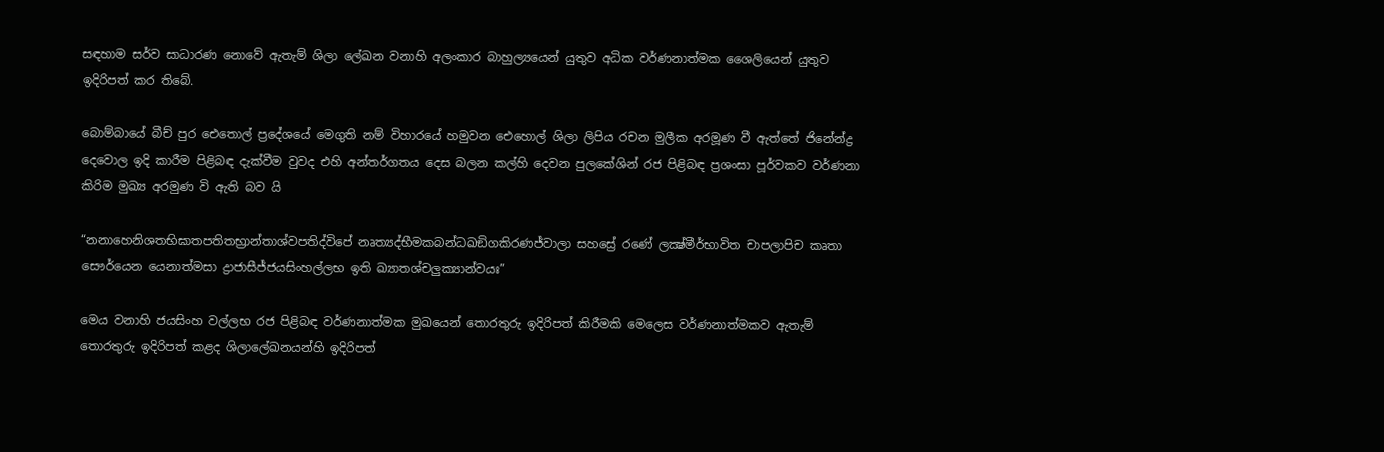සඳහාම සර්ව සාධාරණ නොවේ ඇතැම් ශිලා ලේඛන වනාහි අලංකාර බාහුල්‍යයෙන් යුතුව අධික වර්ණනාත්මක ශෛලියෙන් යුතුව ඉදිරිපත් කර තිබේ.

බොම්බායේ බීච් පුර ඓතොල් ප්‍රදේශයේ මෙගුති නම් විහාරයේ හමුවන ඓහොල් ශිලා ලිපිය රචන මුලීක අරමූණ වී ඇත්තේ ජිනේන්ද්‍ර දෙවොල ඉදි කාරීම පිළිබඳ දැක්වීම වුවද එහි අන්තර්ගතය දෙස බලන කල්හි දෙවන පුලකේශින් රජ පිළිබඳ ප්‍රශංසා පූර්වකව වර්ණනා කිරිම මුඛ්‍ය අරමුණ වි ඇති බව යි

“නනාහෙනිශතභිඝාතපතිතභ්‍රාන්තාශ්වපතිද්විපේ නෘත්‍යද්භීමකබන්ධඛඞිගකිරණජ්වාලා සහස්‍රේ රණේ ලක්‍ෂ්මීර්භාවිත චාපලාපිච කෘතා සෞර්යෙන යෙනාත්මසා ද්‍රාජාසීජ්ජයසිංහල්ලභ ඉති ඛ්‍යාතශ්චලුක්‍යාන්වයඃ”

මෙය වනාහි ජයසිංහ වල්ලභ රජ පිළිබඳ වර්ණනාත්මක මුඛයෙන් තොරතුරු ඉදිරිපත් කිරීමකි මෙලෙස වර්ණනාත්මකව ඇතැම් තොරතුරු ඉදිරිපත් කළද ශිලාලේඛනයන්හි ඉදිරිපත්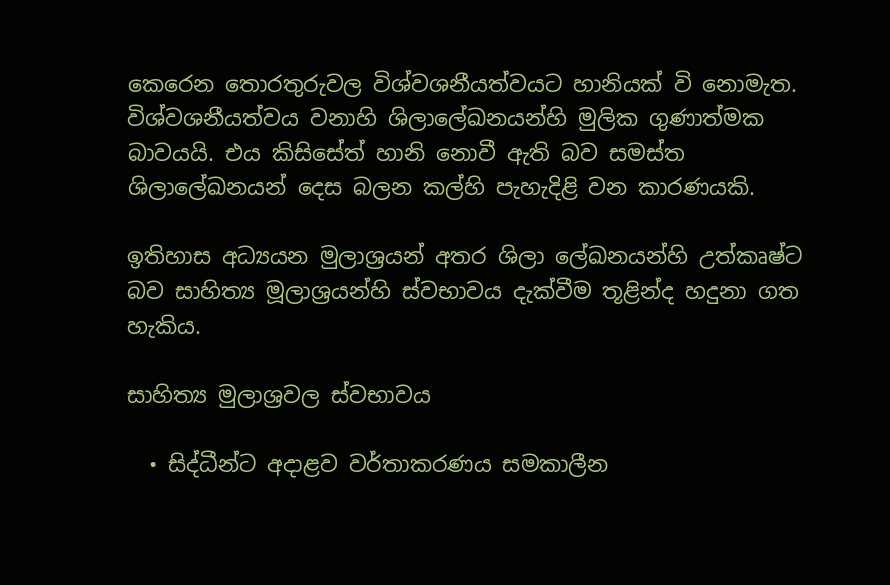කෙරෙන තොරතුරුවල විශ්වශනීයත්වයට හානියක් වි නොමැත. විශ්වශනීයත්වය වනාහි ශිලාලේඛනයන්හි මුලික ගුණාත්මක බාවයයි. එය කිසිසේත් හානි නොවී ඇති බව සමස්ත ශිලාලේඛනයන් දෙස බලන කල්හි පැහැදිළි වන කාරණයකි.

ඉතිහාස අධ්‍යයන මුලාශ්‍රයන් අතර ශිලා ලේඛනයන්හි උත්කෘෂ්ට බව සාහිත්‍ය මූලාශ්‍රයන්හි ස්වභාවය දැක්වීම තූළින්ද හදුනා ගත හැකිය.

සාහිත්‍ය මුලාශ්‍රවල ස්වභාවය

  • සිද්ධීන්ට අදාළව වර්තාකරණය සමකාලීන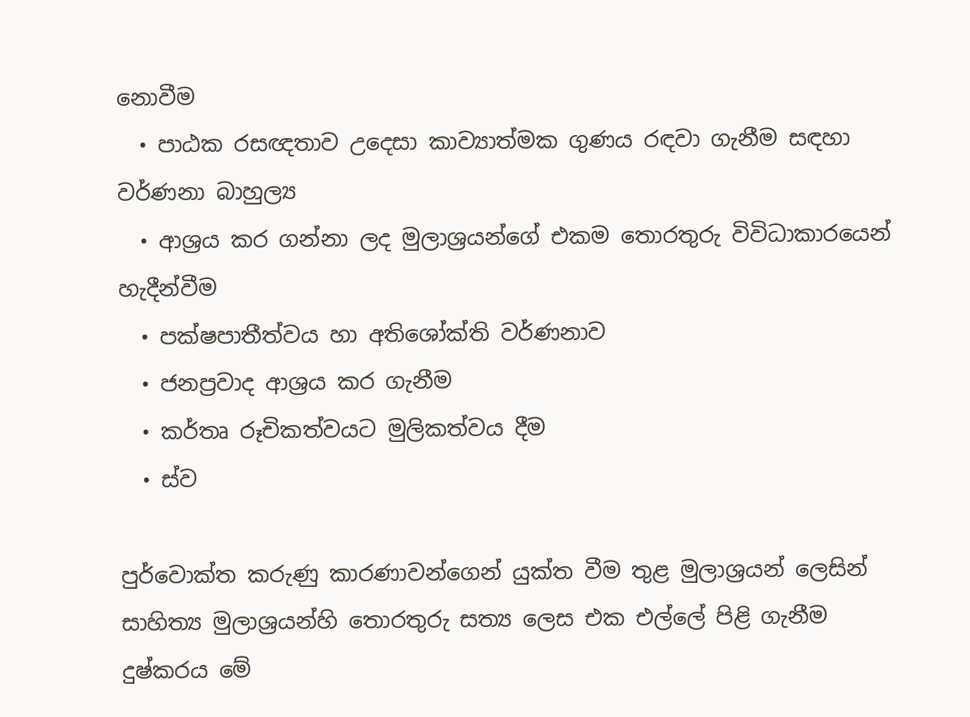නොවීම
  • පාඨක රසඥතාව උදෙසා කාව්‍යාත්මක ගුණය රඳවා ගැනීම සඳහා වර්ණනා බාහුල්‍ය
  • ආශ්‍රය කර ගන්නා ලද මුලාශ්‍රයන්ගේ එකම තොරතුරු විවිධාකාරයෙන් හැදීන්වීම
  • පක්ෂපාතීත්වය හා අතිශෝක්ති වර්ණනාව
  • ජනප්‍රවාද ආශ්‍රය කර ගැනීම
  • කර්තෘ රූචිකත්වයට මුලිකත්වය දීම
  • ස්ව

පුර්වොක්ත කරුණු කාරණාවන්ගෙන් යුක්ත වීම තුළ මුලාශ්‍රයන් ලෙසින් සාහිත්‍ය මුලාශ්‍රයන්හි තොරතුරු සත්‍ය ලෙස එක එල්ලේ පිළි ගැනීම දුෂ්කරය මේ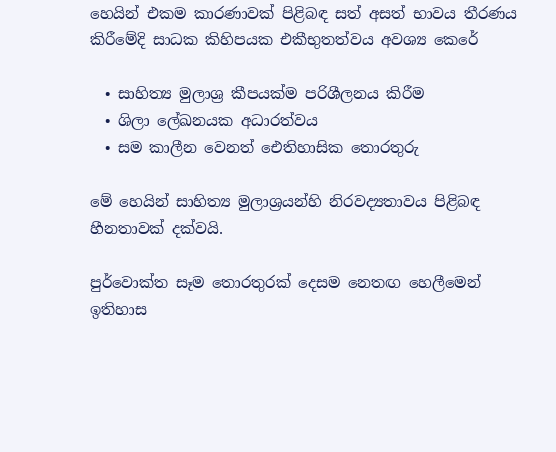හෙයින් එකම කාරණාවක් පිළිබඳ සත් අසත් භාවය තීරණය කිරීමේදි සාධක කිහිපයක එකීභුතත්වය අවශ්‍ය කෙරේ

  • සාහිත්‍ය මුලාශ්‍ර කීපයක්ම පරිශීලනය කිරීම
  • ශිලා ලේඛනයක අධාරත්වය
  • සම කාලීන වෙනත් ඓතිහාසික තොරතුරු

මේ හෙයින් සාහිත්‍ය මුලාශ්‍රයන්හි නිරවද්‍යතාවය පිළිබඳ හීනතාවක් දක්වයි.

පුර්වොක්ත සෑම තොරතුරක් දෙසම නෙතඟ හෙලීමෙන් ඉතිහාස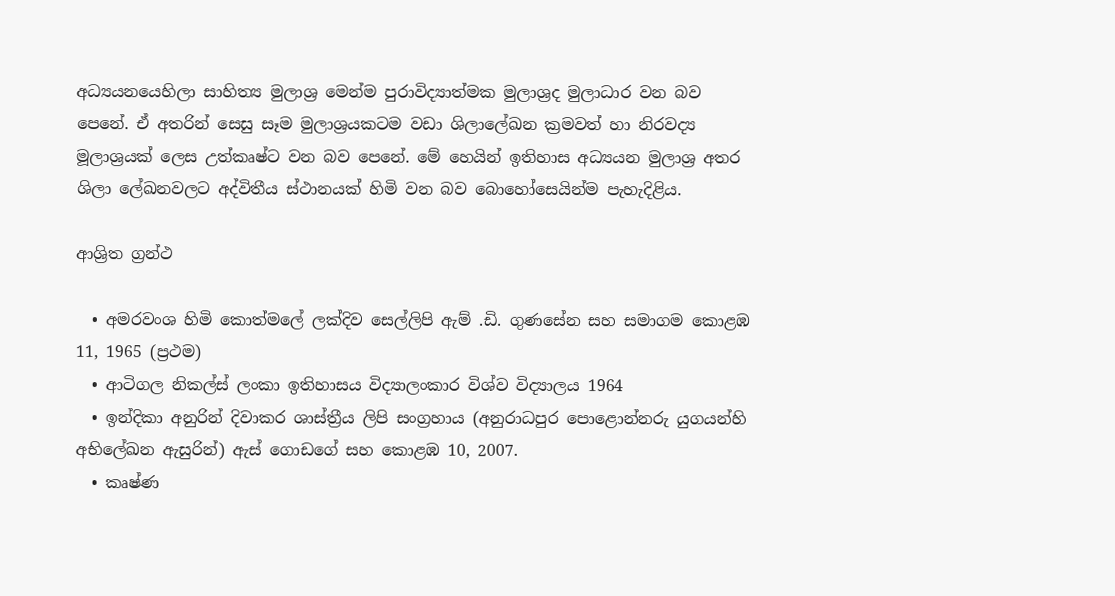අධ්‍යයනයෙහිලා සාහිත්‍ය මුලාශ්‍ර මෙන්ම පුරාවිද්‍යාත්මක මුලාශ්‍රද මුලාධාර වන බව පෙනේ. ඒ අතරින් සෙසු සෑම මුලාශ්‍රයකටම වඩා ශිලාලේඛන ක්‍රමවත් හා නිරවද්‍ය මූලාශ්‍රයක් ලෙස උත්කෘෂ්ට වන බව පෙනේ. මේ හෙයින් ඉතිහාස අධ්‍යයන මුලාශ්‍ර අතර ශිලා ලේඛනවලට අද්විතීය ස්ථානයක් හිමි වන බව බොහෝසෙයින්ම පැහැදිළිය.

ආශ්‍රිත ග්‍රන්ථ

  • අමරවංශ හිමි කොත්මලේ ලක්දිව සෙල්ලිපි ඇම් .ඩි. ගුණසේන සහ සමාගම කොළඹ 11, 1965 (ප්‍රථම)
  • ආටිගල නිකල්ස් ලංකා ඉතිහාසය විද්‍යාලංකාර විශ්ව විද්‍යාලය 1964
  • ඉන්දිකා අනුරින් දිවාකර ශාස්ත්‍රීය ලිපි සංග්‍රහාය (අනුරාධපුර පොළොන්නරු යුගයන්හි අභිලේඛන ඇසුරින්) ඇස් ගොඩගේ සහ කොළඹ 10, 2007.
  • කෘෂ්ණ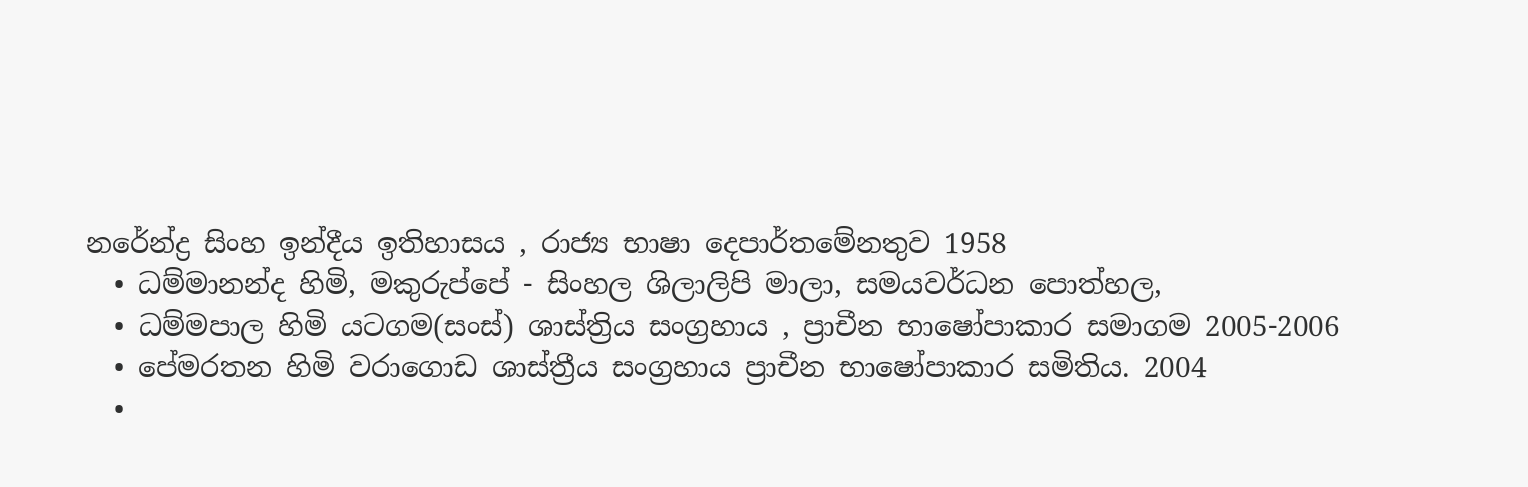නරේන්ද්‍ර සිංහ ඉන්දීය ඉතිහාසය , රාජ්‍ය භාෂා දෙපාර්තමේනතුව 1958
  • ධම්මානන්ද හිමි, මකුරුප්පේ - සිංහල ශිලාලිපි මාලා, සමයවර්ධන පොත්හල,
  • ධම්මපාල හිමි යටගම(සංස්) ශාස්ත්‍රිය සංග්‍රහාය , ප්‍රාචීන භාෂෝපාකාර සමාගම 2005-2006
  • පේමරතන හිමි වරාගොඩ ශාස්ත්‍රීය සංග්‍රහාය ප්‍රාචීන භාෂෝපාකාර සමිතිය. 2004
  •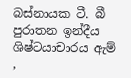බස්නායක ටී. බී පුරාතන ඉන්දීය ශිෂ්ටයාචාරය ඇම් ,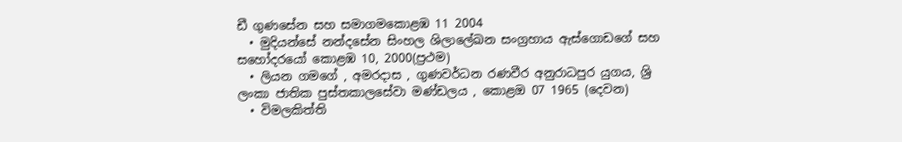ඩී ගුණසේන සහ සමාගමකොළඹ 11 2004
  • මුදියන්සේ නන්දසේන සිංහල ශිලාලේඛන සංග්‍රහාය ඇස්ගොඩගේ සහ සහෝදරයෝ කොළඹ 10, 2000(ප්‍රථම)
  • ලියන ගමගේ , අමරදාස , ගුණවර්ධන රණවීර අනුරාධපුර යුගය, ශ්‍රි ලංකා ජාතික පුස්තකාලසේවා මණ්ඩලය , කොළඔ 07 1965 (දෙවන)
  • විමලකිත්ති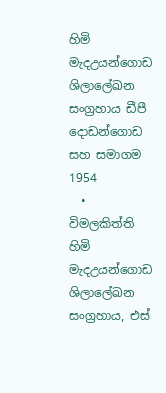හිමි මැදඋයන්ගොඩ ශිලාලේඛන සංග්‍රහාය ඩීපී දොඩන්ගොඩ සහ සමාගම 1954
  • විමලකිත්ති හිමි මැදඋයන්ගොඩ ශිලාලේඛන සංග්‍රහාය, එස්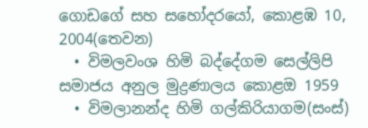ගොඩගේ සහ සහෝදරයෝ, කොළඹ 10, 2004(තෙවන)
  • විමලවංශ හිමි බද්දේගම සෙල්ලිපි සමාජය අනුල මුද්‍රණාලය කොළඔ 1959
  • විමලානන්ද හිමි ගල්කිරියාගම(සංස්)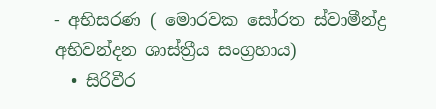- අභිසරණ ( මොරවක සෝරත ස්වාමීන්ද්‍ර අභිවන්දන ශාස්ත්‍රීය සංග්‍රහාය)
  • සිරිවීර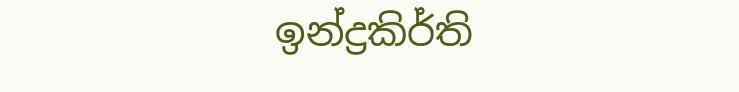ඉන්ද්‍රකිර්ති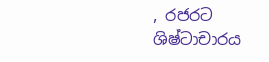, රජරට ශිෂ්ටාචාරය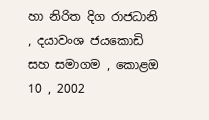හා නිරිත දිග රාජධානි , දයාවංශ ජයකොඩි සහ සමාගම , කොළඔ 10 , 2002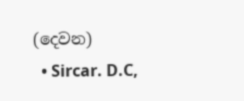(දෙවන)
  • Sircar. D.C,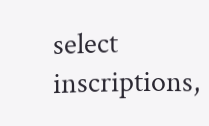select inscriptions,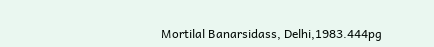Mortilal Banarsidass, Delhi,1983.444pg